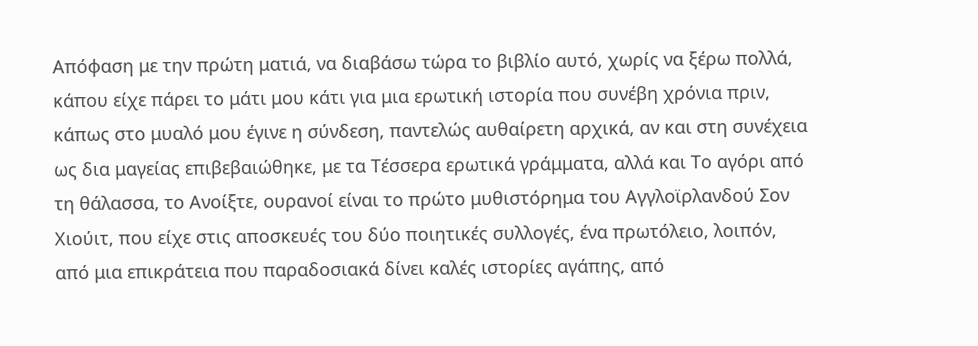Απόφαση με την πρώτη ματιά, να διαβάσω τώρα το βιβλίο αυτό, χωρίς να ξέρω πολλά, κάπου είχε πάρει το μάτι μου κάτι για μια ερωτική ιστορία που συνέβη χρόνια πριν, κάπως στο μυαλό μου έγινε η σύνδεση, παντελώς αυθαίρετη αρχικά, αν και στη συνέχεια ως δια μαγείας επιβεβαιώθηκε, με τα Τέσσερα ερωτικά γράμματα, αλλά και Το αγόρι από τη θάλασσα, το Ανοίξτε, ουρανοί είναι το πρώτο μυθιστόρημα του Αγγλοϊρλανδού Σον Χιούιτ, που είχε στις αποσκευές του δύο ποιητικές συλλογές, ένα πρωτόλειο, λοιπόν, από μια επικράτεια που παραδοσιακά δίνει καλές ιστορίες αγάπης, από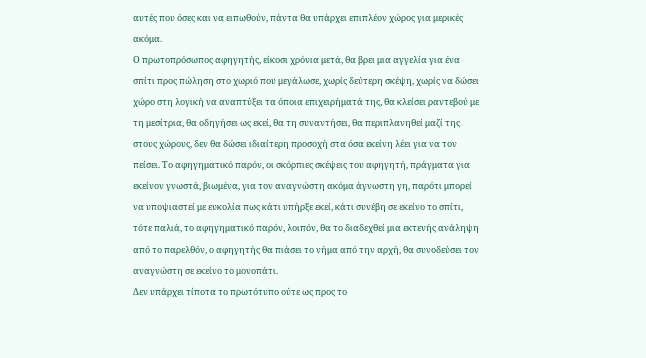αυτές που όσες και να ειπωθούν, πάντα θα υπάρχει επιπλέον χώρος για μερικές ακόμα.
Ο πρωτοπρόσωπος αφηγητής, είκοσι χρόνια μετά, θα βρει μια αγγελία για ένα σπίτι προς πώληση στο χωριό που μεγάλωσε, χωρίς δεύτερη σκέψη, χωρίς να δώσει χώρο στη λογική να αναπτύξει τα όποια επιχειρήματά της, θα κλείσει ραντεβού με τη μεσίτρια, θα οδηγήσει ως εκεί, θα τη συναντήσει, θα περιπλανηθεί μαζί της στους χώρους, δεν θα δώσει ιδιαίτερη προσοχή στα όσα εκείνη λέει για να τον πείσει. Το αφηγηματικό παρόν, οι σκόρπιες σκέψεις του αφηγητή, πράγματα για εκείνον γνωστά, βιωμένα, για τον αναγνώστη ακόμα άγνωστη γη, παρότι μπορεί να υποψιαστεί με ευκολία πως κάτι υπήρξε εκεί, κάτι συνέβη σε εκείνο το σπίτι, τότε παλιά, το αφηγηματικό παρόν, λοιπόν, θα το διαδεχθεί μια εκτενής ανάληψη από το παρελθόν, ο αφηγητής θα πιάσει το νήμα από την αρχή, θα συνοδεύσει τον αναγνώστη σε εκείνο το μονοπάτι.
Δεν υπάρχει τίποτα το πρωτότυπο ούτε ως προς το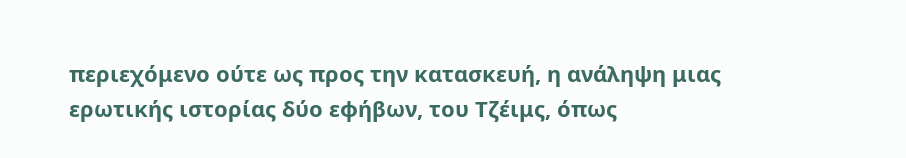περιεχόμενο ούτε ως προς την κατασκευή, η ανάληψη μιας ερωτικής ιστορίας δύο εφήβων, του Τζέιμς, όπως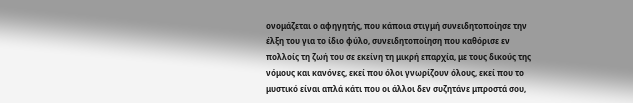ονομάζεται ο αφηγητής, που κάποια στιγμή συνειδητοποίησε την έλξη του για το ίδιο φύλο, συνειδητοποίηση που καθόρισε εν πολλοίς τη ζωή του σε εκείνη τη μικρή επαρχία, με τους δικούς της νόμους και κανόνες, εκεί που όλοι γνωρίζουν όλους, εκεί που το μυστικό είναι απλά κάτι που οι άλλοι δεν συζητάνε μπροστά σου,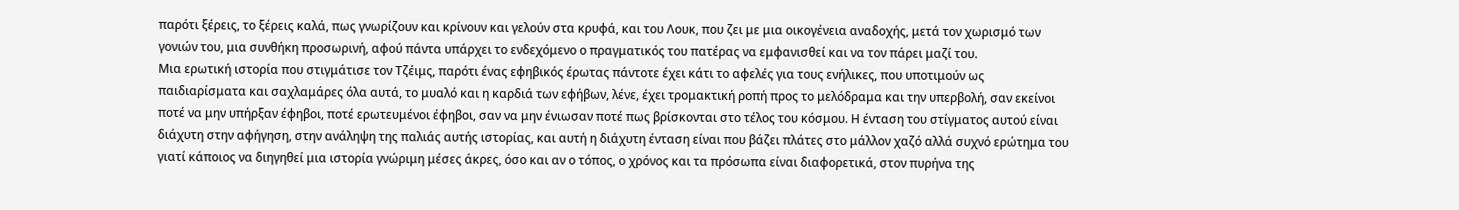παρότι ξέρεις, το ξέρεις καλά, πως γνωρίζουν και κρίνουν και γελούν στα κρυφά, και του Λουκ, που ζει με μια οικογένεια αναδοχής, μετά τον χωρισμό των γονιών του, μια συνθήκη προσωρινή, αφού πάντα υπάρχει το ενδεχόμενο ο πραγματικός του πατέρας να εμφανισθεί και να τον πάρει μαζί του.
Μια ερωτική ιστορία που στιγμάτισε τον Τζέιμς, παρότι ένας εφηβικός έρωτας πάντοτε έχει κάτι το αφελές για τους ενήλικες, που υποτιμούν ως παιδιαρίσματα και σαχλαμάρες όλα αυτά, το μυαλό και η καρδιά των εφήβων, λένε, έχει τρομακτική ροπή προς το μελόδραμα και την υπερβολή, σαν εκείνοι ποτέ να μην υπήρξαν έφηβοι, ποτέ ερωτευμένοι έφηβοι, σαν να μην ένιωσαν ποτέ πως βρίσκονται στο τέλος του κόσμου. Η ένταση του στίγματος αυτού είναι διάχυτη στην αφήγηση, στην ανάληψη της παλιάς αυτής ιστορίας, και αυτή η διάχυτη ένταση είναι που βάζει πλάτες στο μάλλον χαζό αλλά συχνό ερώτημα του γιατί κάποιος να διηγηθεί μια ιστορία γνώριμη μέσες άκρες, όσο και αν ο τόπος, ο χρόνος και τα πρόσωπα είναι διαφορετικά, στον πυρήνα της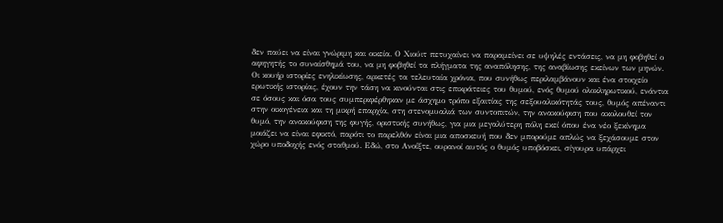δεν παύει να είναι γνώριμη και οικεία. Ο Χιούιτ πετυχαίνει να παραμείνει σε υψηλές εντάσεις, να μη φοβηθεί ο αφηγητής το συναίσθημά του, να μη φοβηθεί τα πλήγματα της αναπόλησης, της αναβίωσης εκείνων των μηνών.
Οι κουήρ ιστορίες ενηλικίωσης, αρκετές τα τελευταία χρόνια, που συνήθως περιλαμβάνουν και ένα στοιχείο ερωτικής ιστορίας, έχουν την τάση να κινούνται στις επικράτειες του θυμού, ενός θυμού ολοκληρωτικού, ενάντια σε όσους και όσα τους συμπεριφέρθηκαν με άσχημο τρόπο εξαιτίας της σεξουαλικότητάς τους, θυμός απέναντι στην οικογένεια και τη μικρή επαρχία, στη στενομυαλιά των συντοπιτών, την ανακούφιση που ακολουθεί τον θυμό, την ανακούφιση της φυγής, οριστικής συνήθως, για μια μεγαλύτερη πόλη εκεί όπου ένα νέο ξεκίνημα μοιάζει να είναι εφικτό, παρότι το παρελθόν είναι μια αποσκευή που δεν μπορούμε απλώς να ξεχάσουμε στον χώρο υποδοχής ενός σταθμού. Εδώ, στο Ανοίξτε, ουρανοί αυτός ο θυμός υποβόσκει, σίγουρα υπάρχει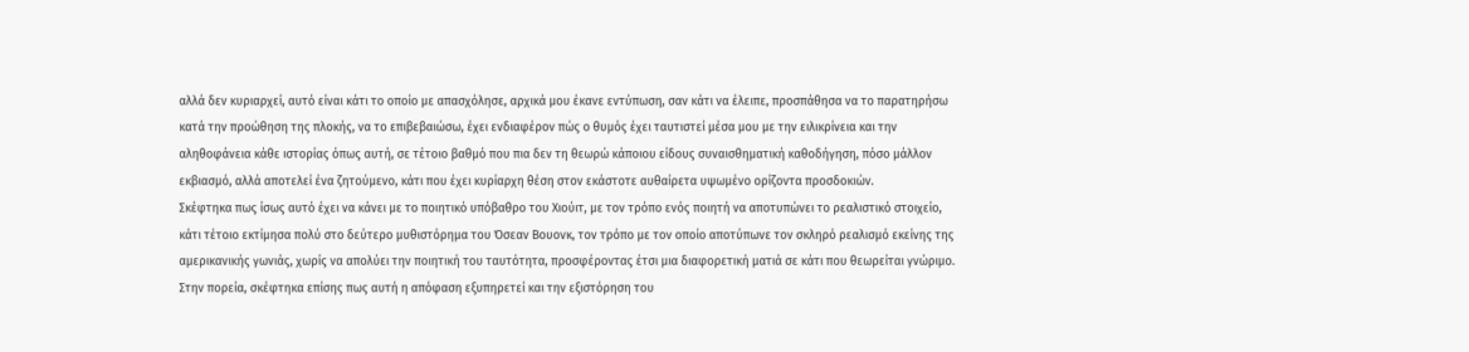αλλά δεν κυριαρχεί, αυτό είναι κάτι το οποίο με απασχόλησε, αρχικά μου έκανε εντύπωση, σαν κάτι να έλειπε, προσπάθησα να το παρατηρήσω κατά την προώθηση της πλοκής, να το επιβεβαιώσω, έχει ενδιαφέρον πώς ο θυμός έχει ταυτιστεί μέσα μου με την ειλικρίνεια και την αληθοφάνεια κάθε ιστορίας όπως αυτή, σε τέτοιο βαθμό που πια δεν τη θεωρώ κάποιου είδους συναισθηματική καθοδήγηση, πόσο μάλλον εκβιασμό, αλλά αποτελεί ένα ζητούμενο, κάτι που έχει κυρίαρχη θέση στον εκάστοτε αυθαίρετα υψωμένο ορίζοντα προσδοκιών.
Σκέφτηκα πως ίσως αυτό έχει να κάνει με το ποιητικό υπόβαθρο του Χιούιτ, με τον τρόπο ενός ποιητή να αποτυπώνει το ρεαλιστικό στοιχείο, κάτι τέτοιο εκτίμησα πολύ στο δεύτερο μυθιστόρημα του Όσεαν Βουονκ, τον τρόπο με τον οποίο αποτύπωνε τον σκληρό ρεαλισμό εκείνης της αμερικανικής γωνιάς, χωρίς να απολύει την ποιητική του ταυτότητα, προσφέροντας έτσι μια διαφορετική ματιά σε κάτι που θεωρείται γνώριμο. Στην πορεία, σκέφτηκα επίσης πως αυτή η απόφαση εξυπηρετεί και την εξιστόρηση του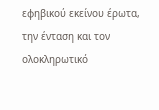εφηβικού εκείνου έρωτα, την ένταση και τον ολοκληρωτικό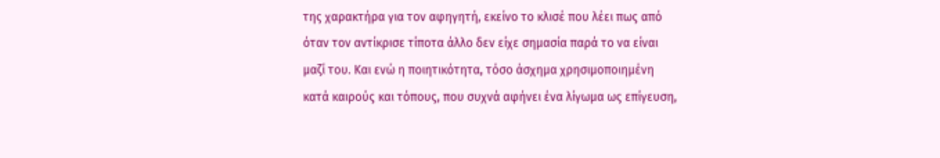της χαρακτήρα για τον αφηγητή, εκείνο το κλισέ που λέει πως από όταν τον αντίκρισε τίποτα άλλο δεν είχε σημασία παρά το να είναι μαζί του. Και ενώ η ποιητικότητα, τόσο άσχημα χρησιμοποιημένη κατά καιρούς και τόπους, που συχνά αφήνει ένα λίγωμα ως επίγευση,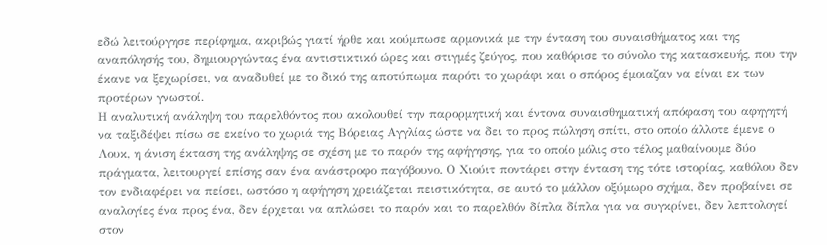εδώ λειτούργησε περίφημα, ακριβώς γιατί ήρθε και κούμπωσε αρμονικά με την ένταση του συναισθήματος και της αναπόλησής του, δημιουργώντας ένα αντιστικτικό ώρες και στιγμές ζεύγος, που καθόρισε το σύνολο της κατασκευής, που την έκανε να ξεχωρίσει, να αναδυθεί με το δικό της αποτύπωμα παρότι το χωράφι και ο σπόρος έμοιαζαν να είναι εκ των προτέρων γνωστοί.
Η αναλυτική ανάληψη του παρελθόντος που ακολουθεί την παρορμητική και έντονα συναισθηματική απόφαση του αφηγητή να ταξιδέψει πίσω σε εκείνο το χωριά της Βόρειας Αγγλίας ώστε να δει το προς πώληση σπίτι, στο οποίο άλλοτε έμενε ο Λουκ, η άνιση έκταση της ανάληψης σε σχέση με το παρόν της αφήγησης, για το οποίο μόλις στο τέλος μαθαίνουμε δύο πράγματα, λειτουργεί επίσης σαν ένα ανάστροφο παγόβουνο. Ο Χιούιτ ποντάρει στην ένταση της τότε ιστορίας, καθόλου δεν τον ενδιαφέρει να πείσει, ωστόσο η αφήγηση χρειάζεται πειστικότητα, σε αυτό το μάλλον οξύμωρο σχήμα, δεν προβαίνει σε αναλογίες ένα προς ένα, δεν έρχεται να απλώσει το παρόν και το παρελθόν δίπλα δίπλα για να συγκρίνει, δεν λεπτολογεί στον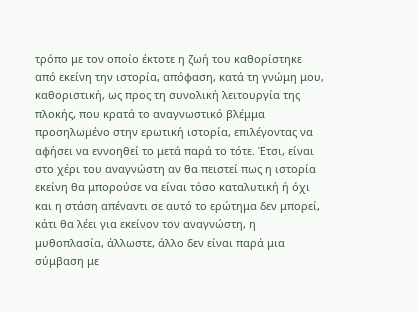τρόπο με τον οποίο έκτοτε η ζωή του καθορίστηκε από εκείνη την ιστορία, απόφαση, κατά τη γνώμη μου, καθοριστική, ως προς τη συνολική λειτουργία της πλοκής, που κρατά το αναγνωστικό βλέμμα προσηλωμένο στην ερωτική ιστορία, επιλέγοντας να αφήσει να εννοηθεί το μετά παρά το τότε. Έτσι, είναι στο χέρι του αναγνώστη αν θα πειστεί πως η ιστορία εκείνη θα μπορούσε να είναι τόσο καταλυτική ή όχι και η στάση απέναντι σε αυτό το ερώτημα δεν μπορεί, κάτι θα λέει για εκείνον τον αναγνώστη, η μυθοπλασία, άλλωστε, άλλο δεν είναι παρά μια σύμβαση με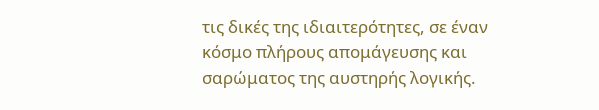τις δικές της ιδιαιτερότητες, σε έναν κόσμο πλήρους απομάγευσης και σαρώματος της αυστηρής λογικής.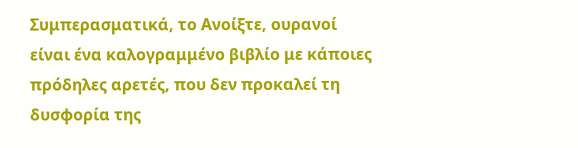Συμπερασματικά, το Ανοίξτε, ουρανοί είναι ένα καλογραμμένο βιβλίο με κάποιες πρόδηλες αρετές, που δεν προκαλεί τη δυσφορία της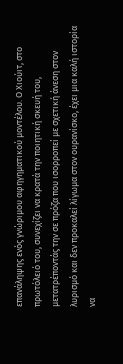επανάληψης ενός γνώριμου αφηγηματικού μοντέλου. Ο Χιούιτ, στο πρωτόλειό του, συνεχίζει να κρατά την ποιητική σκευή του, μετατρέποντάς την σε πρόζα που ισορροπεί με σχετική άνεση στον λυρισμό και δεν προκαλεί λίγωμα στον ουρανίσκο, έχει μια καλή ιστορία να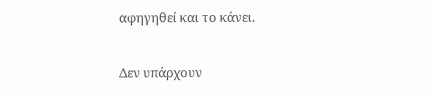αφηγηθεί και το κάνει.

Δεν υπάρχουν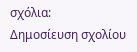σχόλια:
Δημοσίευση σχολίου